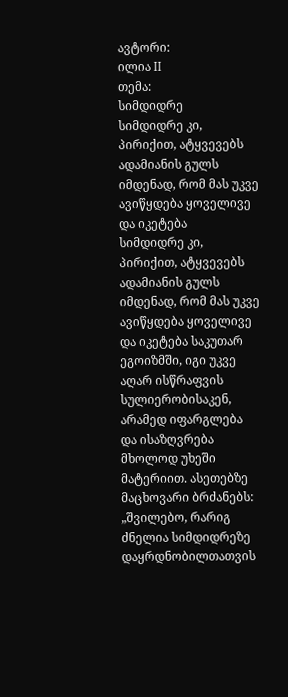ავტორი:
ილია II
თემა:
სიმდიდრე
სიმდიდრე კი, პირიქით, ატყვევებს ადამიანის გულს იმდენად, რომ მას უკვე ავიწყდება ყოველივე და იკეტება
სიმდიდრე კი, პირიქით, ატყვევებს ადამიანის გულს იმდენად, რომ მას უკვე ავიწყდება ყოველივე და იკეტება საკუთარ ეგოიზმში, იგი უკვე აღარ ისწრაფვის სულიერობისაკენ, არამედ იფარგლება და ისაზღვრება მხოლოდ უხეში მატერიით. ასეთებზე მაცხოვარი ბრძანებს: „შვილებო, რარიგ ძნელია სიმდიდრეზე დაყრდნობილთათვის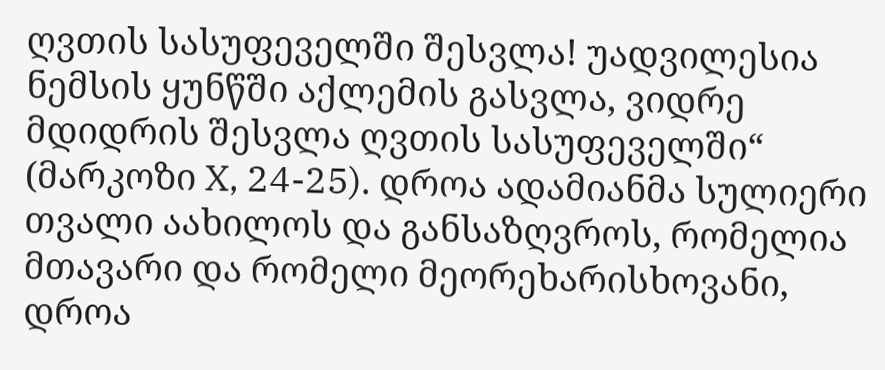ღვთის სასუფეველში შესვლა! უადვილესია ნემსის ყუნწში აქლემის გასვლა, ვიდრე მდიდრის შესვლა ღვთის სასუფეველში“ (მარკოზი X, 24-25). დროა ადამიანმა სულიერი თვალი აახილოს და განსაზღვროს, რომელია მთავარი და რომელი მეორეხარისხოვანი, დროა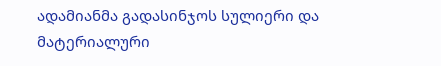ადამიანმა გადასინჯოს სულიერი და მატერიალური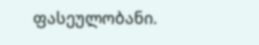ფასეულობანი.